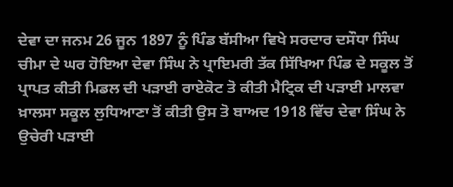ਦੇਵਾ ਦਾ ਜਨਮ 26 ਜੂਨ 1897 ਨੂੰ ਪਿੰਡ ਬੱਸੀਆ ਵਿਖੇ ਸਰਦਾਰ ਦਸੌਧਾ ਸਿੰਘ ਚੀਮਾ ਦੇ ਘਰ ਹੋਇਆ ਦੇਵਾ ਸਿੰਘ ਨੇ ਪ੍ਰਾਇਮਰੀ ਤੱਕ ਸਿੱਖਿਆ ਪਿੰਡ ਦੇ ਸਕੂਲ ਤੋਂ ਪ੍ਰਾਪਤ ਕੀਤੀ ਮਿਡਲ ਦੀ ਪੜਾਈ ਰਾਏਕੋਟ ਤੋ ਕੀਤੀ ਮੈਟ੍ਰਿਕ ਦੀ ਪੜਾਈ ਮਾਲਵਾ ਖ਼ਾਲਸਾ ਸਕੂਲ ਲੁਧਿਆਣਾ ਤੋਂ ਕੀਤੀ ਉਸ ਤੋ ਬਾਅਦ 1918 ਵਿੱਚ ਦੇਵਾ ਸਿੰਘ ਨੇ ਉਚੇਰੀ ਪੜਾਈ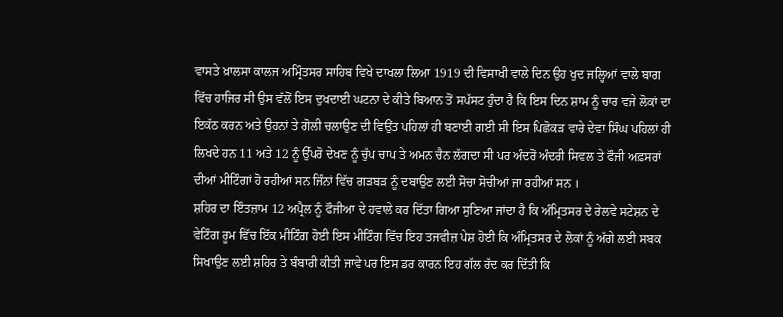ਵਾਸਤੇ ਖ਼ਾਲਸਾ ਕਾਲਜ ਅਮ੍ਰਿੰਤਸਰ ਸਾਹਿਬ ਵਿਖੇ ਦਾਖਲਾ ਲਿਆ 1919 ਦੀ ਵਿਸਾਖੀ ਵਾਲੇ ਦਿਨ ਉਹ ਖੁਦ ਜਲ੍ਹਿਆਂ ਵਾਲੇ ਬਾਗ ਵਿੱਚ ਹਾਜਿਰ ਸੀ ਉਸ ਵੱਲੋਂ ਇਸ ਦੁਖਦਾਈ ਘਟਨਾ ਦੇ ਕੀਤੇ ਬਿਆਨ ਤੋਂ ਸਪੱਸਟ ਹੁੰਦਾ ਹੈ ਕਿ ਇਸ ਦਿਨ ਸ਼ਾਮ ਨੂੰ ਚਾਰ ਵਜੇ ਲੋਕਾਂ ਦਾ ਇਕੱਠ ਕਰਨ ਅਤੇ ਉਹਨਾਂ ਤੇ ਗੋਲੀ ਚਲਾਉਣ ਦੀ ਵਿਉਂਤ ਪਹਿਲਾਂ ਹੀ ਬਣਾਈ ਗਈ ਸੀ ਇਸ ਪਿਛੋਕੜ ਵਾਰੇ ਦੇਵਾ ਸਿੰਘ ਪਹਿਲਾਂ ਹੀ ਲਿਖਦੇ ਹਨ 11 ਅਤੇ 12 ਨੂੰ ਉੱਪਰੋ ਦੇਖਣ ਨੂੰ ਚੁੱਪ ਚਾਪ ਤੇ ਅਮਨ ਚੈਨ ਲੱਗਦਾ ਸੀ ਪਰ ਅੰਦਰੋਂ ਅੰਦਰੀ ਸਿਵਲ ਤੇ ਫੌਜੀ ਅਫ਼ਸਰਾਂ ਦੀਆਂ ਮੀਟਿੰਗਾਂ ਹੋ ਰਹੀਆਂ ਸਨ ਜਿੰਨਾਂ ਵਿੱਚ ਗੜਬੜ ਨੂੰ ਦਬਾਉਣ ਲਈ ਸੋਚਾ ਸੋਚੀਆਂ ਜਾ ਰਹੀਆਂ ਸਨ ।
ਸ਼ਹਿਰ ਦਾ ਇੰਤਜ਼ਾਮ 12 ਅਪ੍ਰੈਲ ਨੂੰ ਫੌਜੀਆ ਦੇ ਹਵਾਲੇ ਕਰ ਦਿੱਤਾ ਗਿਆ ਸੁਣਿਆ ਜਾਂਦਾ ਹੈ ਕਿ ਅੰਮ੍ਰਿਤਸਰ ਦੇ ਰੇਲਵੇ ਸਟੇਸ਼ਨ ਦੇ ਵੇਟਿੰਗ ਰੂਮ ਵਿੱਚ ਇੱਕ ਮੀਟਿੰਗ ਹੋਈ ਇਸ ਮੀਟਿੰਗ ਵਿੱਚ ਇਹ ਤਜਵੀਜ਼ ਪੇਸ਼ ਹੋਈ ਕਿ ਅੰਮ੍ਰਿਤਸਰ ਦੇ ਲੋਕਾਂ ਨੂੰ ਅੱਗੇ ਲਈ ਸਬਕ ਸਿਖਾਉਣ ਲਈ ਸ਼ਹਿਰ ਤੇ ਬੰਬਾਰੀ ਕੀਤੀ ਜਾਵੇ ਪਰ ਇਸ ਡਰ ਕਾਰਨ ਇਹ ਗੱਲ ਰੱਦ ਕਰ ਦਿੱਤੀ ਕਿ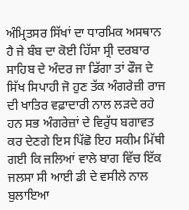ਅੰਮ੍ਰਿਤਸਰ ਸਿੱਖਾਂ ਦਾ ਧਾਰਮਿਕ ਅਸਥਾਨ ਹੈ ਜੇ ਬੰਬ ਦਾ ਕੋਈ ਹਿੱਸਾ ਸ੍ਰੀ ਦਰਬਾਰ ਸਾਹਿਬ ਦੇ ਅੰਦਰ ਜਾ ਡਿੱਗਾ ਤਾਂ ਫੌਜ ਦੇ ਸਿੱਖ ਸਿਪਾਹੀ ਜੋ ਹੁਣ ਤੱਕ ਅੰਗਰੇਜ਼ੀ ਰਾਜ ਦੀ ਖਾਤਿਰ ਵਫ਼ਾਦਾਰੀ ਨਾਲ ਲੜਦੇ ਰਹੇ ਹਨ ਸਭ ਅੰਗਰੇਜ਼ਾਂ ਦੇ ਵਿਰੁੱਧ ਬਗਾਵਤ ਕਰ ਦੇਣਗੇ ਇਸ ਪਿੱਛੋ ਇਹ ਸਕੀਮ ਮਿੱਥੀ ਗਈ ਕਿ ਜਲਿਆਂ ਵਾਲੇ ਬਾਗ ਵਿੱਚ ਇੱਕ ਜਲਸਾ ਸੀ ਆਈ ਡੀ ਦੇ ਵਸੀਲੇ ਨਾਲ ਬੁਲਾਇਆ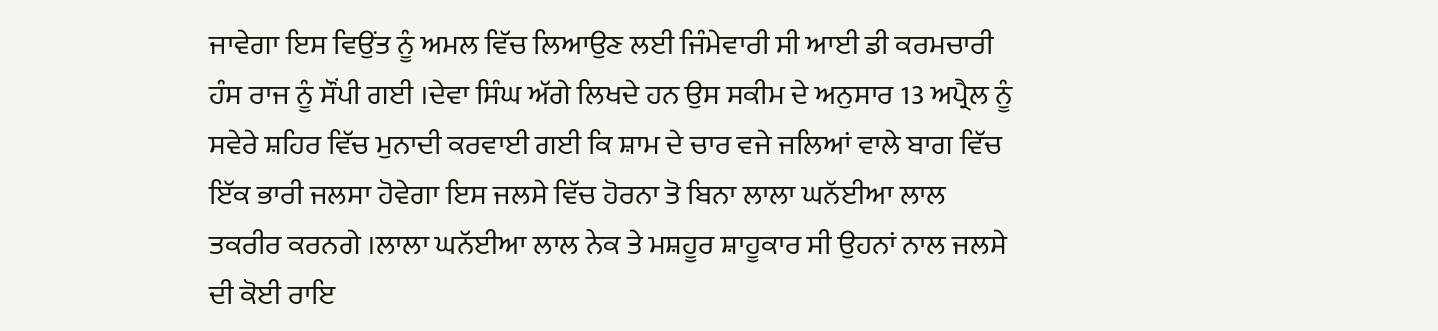ਜਾਵੇਗਾ ਇਸ ਵਿਉਂਤ ਨੂੰ ਅਮਲ ਵਿੱਚ ਲਿਆਉਣ ਲਈ ਜਿੰਮੇਵਾਰੀ ਸੀ ਆਈ ਡੀ ਕਰਮਚਾਰੀ ਹੰਸ ਰਾਜ ਨੂੰ ਸੌਂਪੀ ਗਈ ।ਦੇਵਾ ਸਿੰਘ ਅੱਗੇ ਲਿਖਦੇ ਹਨ ਉਸ ਸਕੀਮ ਦੇ ਅਨੁਸਾਰ 13 ਅਪ੍ਰੈਲ ਨੂੰ ਸਵੇਰੇ ਸ਼ਹਿਰ ਵਿੱਚ ਮੁਨਾਦੀ ਕਰਵਾਈ ਗਈ ਕਿ ਸ਼ਾਮ ਦੇ ਚਾਰ ਵਜੇ ਜਲਿਆਂ ਵਾਲੇ ਬਾਗ ਵਿੱਚ ਇੱਕ ਭਾਰੀ ਜਲਸਾ ਹੋਵੇਗਾ ਇਸ ਜਲਸੇ ਵਿੱਚ ਹੋਰਨਾ ਤੋ ਬਿਨਾ ਲਾਲਾ ਘਨੱਈਆ ਲਾਲ ਤਕਰੀਰ ਕਰਨਗੇ ।ਲਾਲਾ ਘਨੱਈਆ ਲਾਲ ਨੇਕ ਤੇ ਮਸ਼ਹੂਰ ਸ਼ਾਹੂਕਾਰ ਸੀ ਉਹਨਾਂ ਨਾਲ ਜਲਸੇ ਦੀ ਕੋਈ ਰਾਇ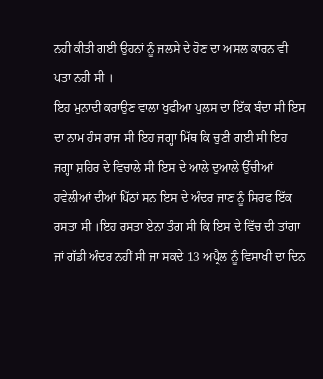ਨਹੀ ਕੀਤੀ ਗਈ ਉਹਨਾਂ ਨੂੰ ਜਲਸੇ ਦੇ ਹੋਣ ਦਾ ਅਸਲ ਕਾਰਨ ਵੀ ਪਤਾ ਨਹੀ ਸੀ ।
ਇਹ ਮੁਨਾਦੀ ਕਰਾਉਣ ਵਾਲਾ ਖੁਫੀਆ ਪੁਲਸ ਦਾ ਇੱਕ ਬੰਦਾ ਸੀ ਇਸ ਦਾ ਨਾਮ ਹੰਸ ਰਾਜ ਸੀ ਇਹ ਜਗ੍ਹਾ ਮਿੱਥ ਕਿ ਚੁਣੀ ਗਈ ਸੀ ਇਹ ਜਗ੍ਹਾ ਸ਼ਹਿਰ ਦੇ ਵਿਚਾਲੇ ਸੀ ਇਸ ਦੇ ਆਲੇ ਦੁਆਲੇ ਉੱਚੀਆਂ ਹਵੇਲੀਆਂ ਦੀਆਂ ਪਿੱਠਾਂ ਸਨ ਇਸ ਦੇ ਅੰਦਰ ਜਾਣ ਨੂੰ ਸਿਰਫ ਇੱਕ ਰਸਤਾ ਸੀ ।ਇਹ ਰਸਤਾ ਏਨਾ ਤੰਗ ਸੀ ਕਿ ਇਸ ਦੇ ਵਿੱਚ ਦੀ ਤਾਂਗਾ ਜਾਂ ਗੱਡੀ ਅੰਦਰ ਨਹੀਂ ਸੀ ਜਾ ਸਕਦੇ 13 ਅਪ੍ਰੈਲ ਨੂੰ ਵਿਸਾਖੀ ਦਾ ਦਿਨ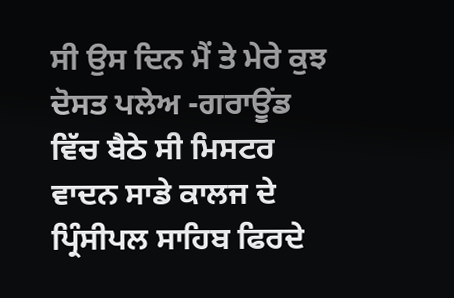ਸੀ ਉਸ ਦਿਨ ਮੈਂ ਤੇ ਮੇਰੇ ਕੁਝ ਦੋਸਤ ਪਲੇਅ -ਗਰਾਊਂਡ ਵਿੱਚ ਬੈਠੇ ਸੀ ਮਿਸਟਰ ਵਾਦਨ ਸਾਡੇ ਕਾਲਜ ਦੇ ਪ੍ਰਿੰਸੀਪਲ ਸਾਹਿਬ ਫਿਰਦੇ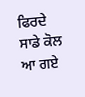ਫਿਰਦੇ ਸਾਡੇ ਕੋਲ ਆ ਗਏ